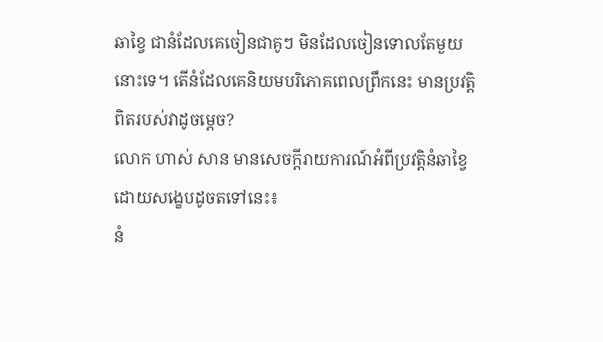ឆាខ្វៃ ជានំដែលគេចៀនជាគូៗ មិនដែលចៀនទោលតែមួយនោះទេ។ តើនំដែលគេនិយមបរិភោគពេលព្រឹកនេះ មានប្រវត្តិពិតរបស់វាដូចម្តេច?
លោក ហាស់ សាន មានសេចក្តីរាយការណ៍អំពីប្រវត្តិនំឆាខ្វៃដោយសង្ខេបដូចតទៅនេះ៖
នំ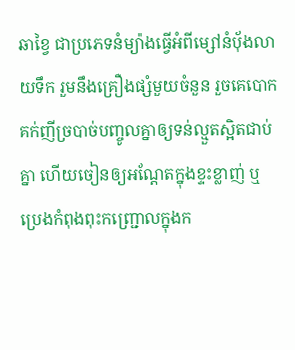ឆាខ្វៃ ជាប្រភេទនំម្យ៉ាងធ្វើអំពីម្សៅនំប៉័ងលាយទឹក រួមនឹងគ្រឿងផ្សំមួយចំនួន រួចគេបោកគក់ញីច្របាច់បញ្ចូលគ្នាឲ្យទន់ល្មួតស្អិតជាប់គ្នា ហើយចៀនឲ្យអណ្ដែតក្នុងខ្ទះខ្លាញ់ ឬប្រេងកំពុងពុះកញ្ជ្រោលក្នុងក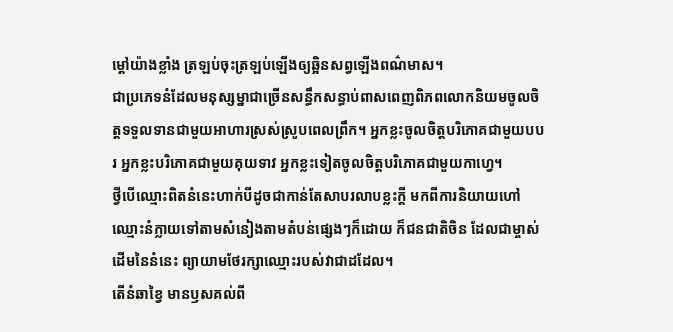ម្តៅយ៉ាងខ្លាំង ត្រឡប់ចុះត្រឡប់ឡើងឲ្យឆ្អិនសព្វឡើងពណ៌មាស។
ជាប្រភេទនំដែលមនុស្សម្នាជាច្រើនសន្ធឹកសន្ធាប់ពាសពេញពិភពលោកនិយមចូលចិត្តទទួលទានជាមួយអាហារស្រស់ស្រូបពេលព្រឹក។ អ្នកខ្លះចូលចិត្តបរិភោគជាមួយបបរ អ្នកខ្លះបរិភោគជាមួយគុយទាវ អ្នកខ្លះទៀតចូលចិត្តបរិភោគជាមួយកាហ្វេ។
ថ្វីបើឈ្មោះពិតនំនេះហាក់បីដូចជាកាន់តែសាបរលាបខ្លះក្តី មកពីការនិយាយហៅឈ្មោះនំក្លាយទៅតាមសំនៀងតាមតំបន់ផ្សេងៗក៏ដោយ ក៏ជនជាតិចិន ដែលជាម្ចាស់ដើមនៃនំនេះ ព្យាយាមថែរក្សាឈ្មោះរបស់វាជាដដែល។
តើនំឆាខ្វៃ មានឫសគល់ពី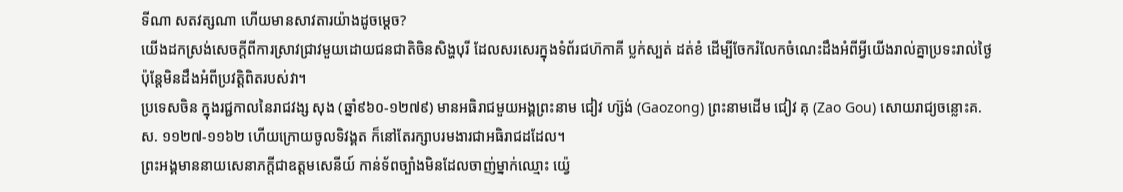ទីណា សតវត្សណា ហើយមានសាវតារយ៉ាងដូចម្តេច?
យើងដកស្រង់សេចក្តីពីការស្រាវជ្រាវមួយដោយជនជាតិចិនសិង្ហបុរី ដែលសរសេរក្នុងទំព័រជហ៊កាគី ប្លក់ស្បត់ ដត់ខំ ដើម្បីចែករំលែកចំណេះដឹងអំពីអ្វីយើងរាល់គ្នាប្រទះរាល់ថ្ងៃ ប៉ុន្តែមិនដឹងអំពីប្រវត្តិពិតរបស់វា។
ប្រទេសចិន ក្នុងរជ្ជកាលនៃរាជវង្ស សុង (ឆ្នាំ៩៦០-១២៧៩) មានអធិរាជមួយអង្គព្រះនាម ជៀវ ហ្ស៊ង់ (Gaozong) ព្រះនាមដើម ជៀវ គុ (Zao Gou) សោយរាជ្យចន្លោះគ.ស. ១១២៧-១១៦២ ហើយក្រោយចូលទិវង្គត ក៏នៅតែរក្សាបរមងារជាអធិរាជដដែល។
ព្រះអង្គមាននាយសេនាភក្តីជាឧត្ដមសេនីយ៍ កាន់ទ័ពច្បាំងមិនដែលចាញ់ម្នាក់ឈ្មោះ យ្វ៉េ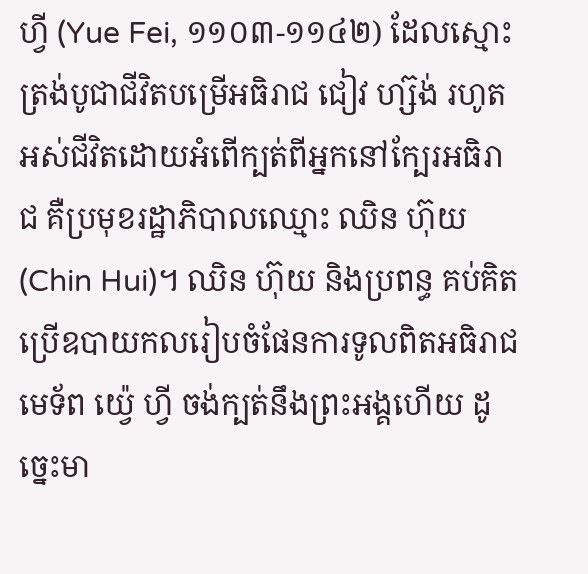ហ្វី (Yue Fei, ១១០៣-១១៤២) ដែលស្មោះត្រង់បូជាជីវិតបម្រើអធិរាជ ជៀវ ហ្ស៊ង់ រហូតអស់ជីវិតដោយអំពើក្បត់ពីអ្នកនៅក្បែរអធិរាជ គឺប្រមុខរដ្ឋាភិបាលឈ្មោះ ឈិន ហ៊ុយ (Chin Hui)។ ឈិន ហ៊ុយ និងប្រពន្ធ គប់គិតប្រើឧបាយកលរៀបចំផែនការទូលពិតអធិរាជ មេទ័ព យ្វ៉េ ហ្វី ចង់ក្បត់នឹងព្រះអង្គហើយ ដូច្នេះមា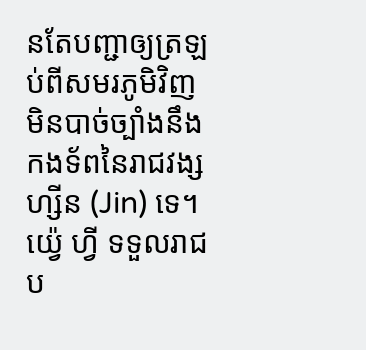នតែបញ្ជាឲ្យត្រឡប់ពីសមរភូមិវិញ មិនបាច់ច្បាំងនឹងកងទ័ពនៃរាជវង្ស ហ្សីន (Jin) ទេ។
យ្វ៉េ ហ្វី ទទួលរាជប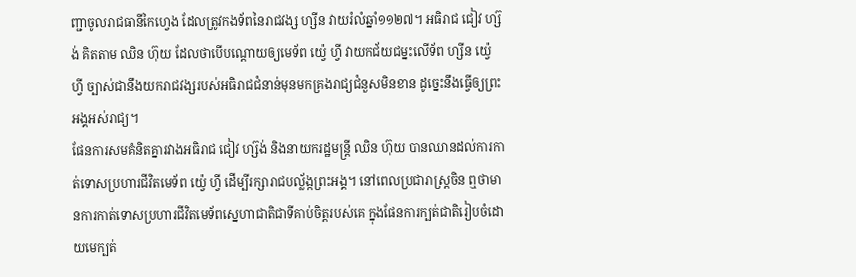ញ្ជាចូលរាជធានីកៃហ្វេង ដែលត្រូវកងទ័ពនៃរាជវង្ស ហ្សីន វាយរំលំឆ្នាំ១១២៧។ អធិរាជ ជៀវ ហ្ស៊ង់ គិតតាម ឈិន ហ៊ុយ ដែលថាបើបណ្តោយឲ្យមេទ័ព យ្វ៉េ ហ្វី វាយកជ័យជម្នះលើទ័ព ហ្សីន យ្វ៉េ ហ្វី ច្បាស់ជានឹងយករាជវង្សរបស់អធិរាជជំនាន់មុនមកគ្រងរាជ្យជំនួសមិនខាន ដូច្នេះនឹងធ្វើឲ្យព្រះអង្គអស់រាជ្យ។
ផែនការសមគំនិតគ្នារវាងអធិរាជ ជៀវ ហ្ស៊ង់ និងនាយករដ្ឋមន្ត្រី ឈិន ហ៊ុយ បានឈានដល់ការកាត់ទោសប្រហារជីវិតមេទ័ព យ្វ៉េ ហ្វី ដើម្បីរក្សារាជបល្ល័ង្កព្រះអង្គ។ នៅពេលប្រជារាស្ត្រចិន ឮថាមានការកាត់ទោសប្រហារជីវិតមេទ័ពស្នេហាជាតិជាទីគាប់ចិត្តរបស់គេ ក្នុងផែនការក្បត់ជាតិរៀបចំដោយមេក្បត់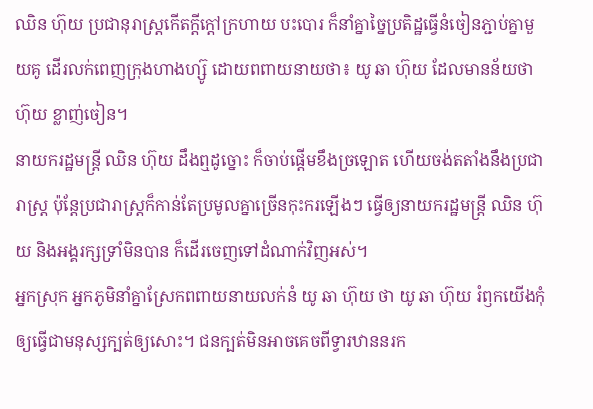ឈិន ហ៊ុយ ប្រជានុរាស្ត្រកើតក្តីក្តៅក្រហាយ បះបោរ ក៏នាំគ្នាច្នៃប្រតិដ្ឋធ្វើនំចៀនភ្ជាប់គ្នាមួយគូ ដើរលក់ពេញក្រុងហាងហ្ស៊ូ ដោយពពាយនាយថា៖ យូ ឆា ហ៊ុយ ដែលមានន័យថា ហ៊ុយ ខ្លាញ់ចៀន។
នាយករដ្ឋមន្ត្រី ឈិន ហ៊ុយ ដឹងឮដូច្នោះ ក៏ចាប់ផ្តើមខឹងច្រឡោត ហើយចង់តតាំងនឹងប្រជារាស្ត្រ ប៉ុន្តែប្រជារាស្ត្រក៏កាន់តែប្រមូលគ្នាច្រើនកុះករឡើងៗ ធ្វើឲ្យនាយករដ្ឋមន្ត្រី ឈិន ហ៊ុយ និងអង្គរក្សទ្រាំមិនបាន ក៏ដើរចេញទៅដំណាក់វិញអស់។
អ្នកស្រុក អ្នកភូមិនាំគ្នាស្រែកពពាយនាយលក់នំ យូ ឆា ហ៊ុយ ថា យូ ឆា ហ៊ុយ រំឭកយើងកុំឲ្យធ្វើជាមនុស្សក្បត់ឲ្យសោះ។ ជនក្បត់មិនអាចគេចពីទ្វារឋាននរក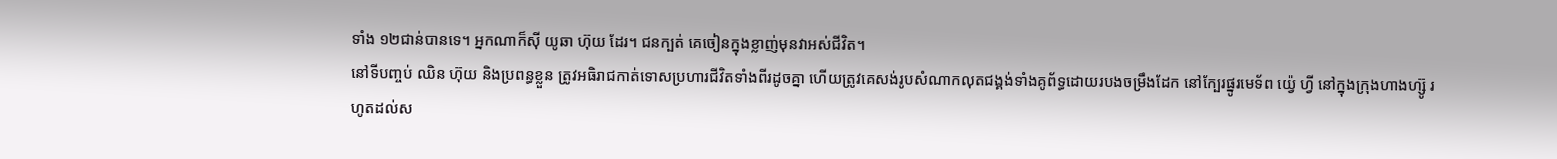ទាំង ១២ជាន់បានទេ។ អ្នកណាក៏ស៊ី យូឆា ហ៊ុយ ដែរ។ ជនក្បត់ គេចៀនក្នុងខ្លាញ់មុនវាអស់ជីវិត។
នៅទីបញ្ចប់ ឈិន ហ៊ុយ និងប្រពន្ធខ្លួន ត្រូវអធិរាជកាត់ទោសប្រហារជីវិតទាំងពីរដូចគ្នា ហើយត្រូវគេសង់រូបសំណាកលុតជង្គង់ទាំងគូព័ទ្ធដោយរបងចម្រឹងដែក នៅក្បែរផ្នូរមេទ័ព យ្វ៉េ ហ្វី នៅក្នុងក្រុងហាងហ្ស៊ូ រហូតដល់ស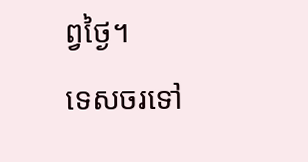ព្វថ្ងៃ។
ទេសចរទៅ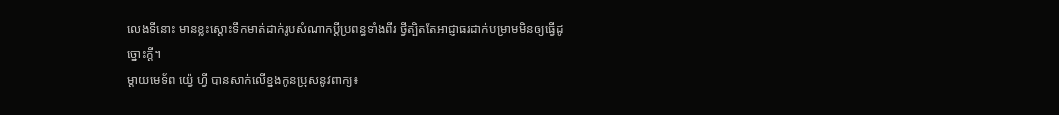លេងទីនោះ មានខ្លះស្តោះទឹកមាត់ដាក់រូបសំណាកប្តីប្រពន្ធទាំងពីរ ថ្វីត្បិតតែអាជ្ញាធរដាក់បម្រាមមិនឲ្យធ្វើដូច្នោះក្តី។
ម្តាយមេទ័ព យ្វ៉េ ហ្វី បានសាក់លើខ្នងកូនប្រុសនូវពាក្យ៖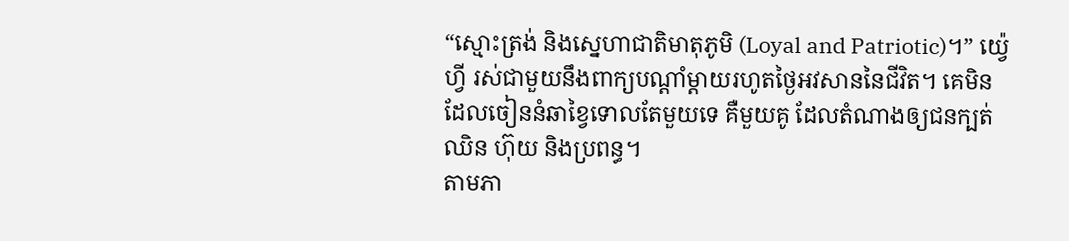“ស្មោះត្រង់ និងស្នេហាជាតិមាតុភូមិ (Loyal and Patriotic)។” យ្វ៉េ ហ្វី រស់ជាមួយនឹងពាក្យបណ្តាំម្តាយរហូតថ្ងៃអវសាននៃជីវិត។ គេមិនដែលចៀននំឆាខ្វៃទោលតែមួយទេ គឺមួយគូ ដែលតំណាងឲ្យជនក្បត់ ឈិន ហ៊ុយ និងប្រពន្ធ។
តាមភា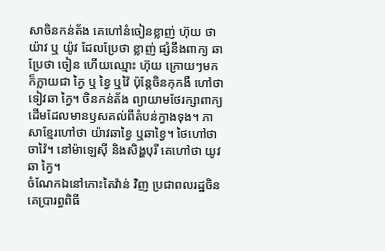សាចិនកន់ត័ង គេហៅនំចៀនខ្លាញ់ ហ៊ុយ ថា យ៉ាវ ឬ យ៉ូវ ដែលប្រែថា ខ្លាញ់ ផ្សំនឹងពាក្យ ឆា ប្រែថា ចៀន ហើយឈ្មោះ ហ៊ុយ ក្រោយៗមកក៏ក្លាយជា ក្វៃ ឬ ខ្វៃ ឬវ៉ៃ ប៉ុន្តែចិនកុកងឺ ហៅថា ទៀវឆា ក្វៃ។ ចិនកន់ត័ង ព្យាយាមថែរក្សាពាក្យដើមដែលមានឫសគល់ពីតំបន់ក្វាងទុង។ ភាសាខ្មែរហៅថា យ៉ាវឆាខ្វៃ ឬឆាខ្វៃ។ ថៃហៅថា ចាវ៉ៃ។ នៅម៉ាឡេស៊ី និងសិង្ហបុរី គេហៅថា យូវឆា ក្វៃ។
ចំណែកឯនៅកោះតៃវ៉ាន់ វិញ ប្រជាពលរដ្ឋចិន គេប្រារព្ធពិធី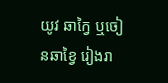យូវ ឆាក្វៃ ឬចៀនឆាខ្វៃ រៀងរា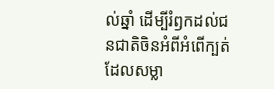ល់ឆ្នាំ ដើម្បីរំឭកដល់ជនជាតិចិនអំពីអំពើក្បត់ដែលសម្លា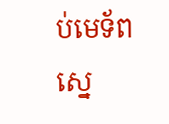ប់មេទ័ពស្នេ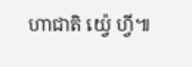ហាជាតិ យ្វ៉េ ហ្វី៕